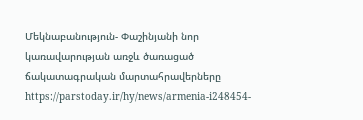Մեկնաբանություն- Փաշինյանի նոր կառավարության առջև ծառացած ճակատագրական մարտահրավերները
https://parstoday.ir/hy/news/armenia-i248454-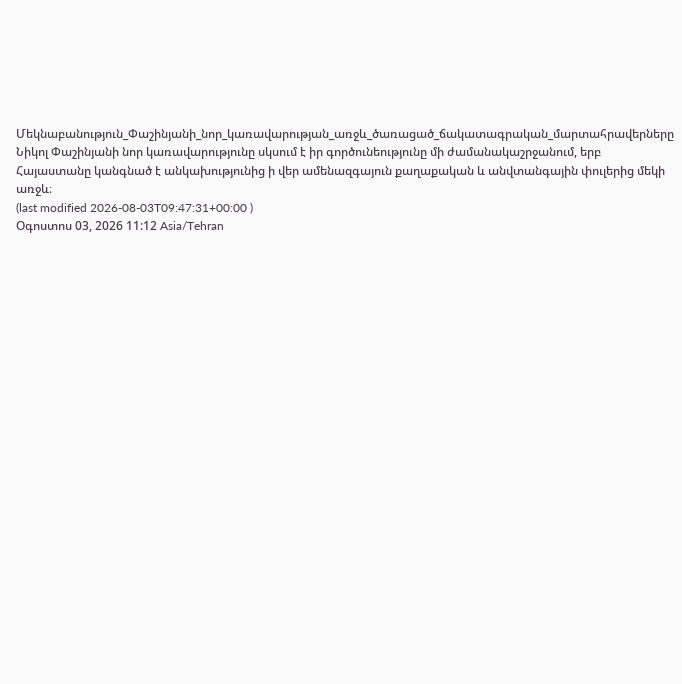Մեկնաբանություն_Փաշինյանի_նոր_կառավարության_առջև_ծառացած_ճակատագրական_մարտահրավերները
Նիկոլ Փաշինյանի նոր կառավարությունը սկսում է իր գործունեությունը մի ժամանակաշրջանում, երբ Հայաստանը կանգնած է անկախությունից ի վեր ամենազգայուն քաղաքական և անվտանգային փուլերից մեկի առջև։
(last modified 2026-08-03T09:47:31+00:00 )
Օգոստոս 03, 2026 11:12 Asia/Tehran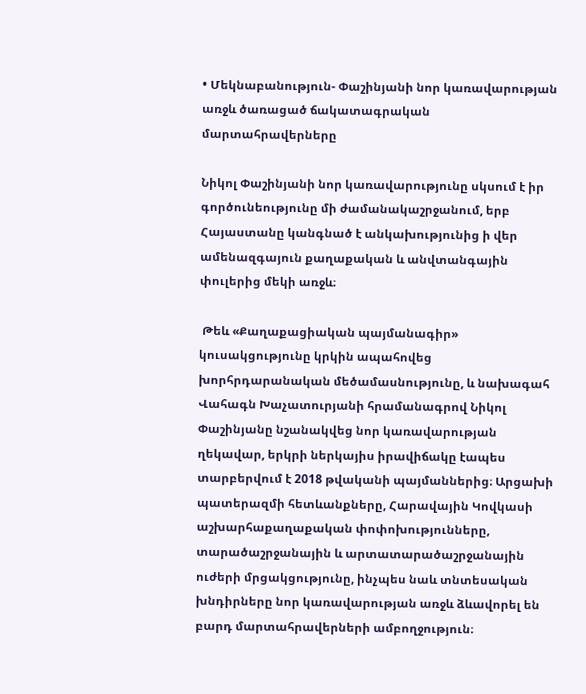• Մեկնաբանություն- Փաշինյանի նոր կառավարության առջև ծառացած ճակատագրական մարտահրավերները

Նիկոլ Փաշինյանի նոր կառավարությունը սկսում է իր գործունեությունը մի ժամանակաշրջանում, երբ Հայաստանը կանգնած է անկախությունից ի վեր ամենազգայուն քաղաքական և անվտանգային փուլերից մեկի առջև։

 Թեև «Քաղաքացիական պայմանագիր» կուսակցությունը կրկին ապահովեց խորհրդարանական մեծամասնությունը, և նախագահ Վահագն Խաչատուրյանի հրամանագրով Նիկոլ Փաշինյանը նշանակվեց նոր կառավարության ղեկավար, երկրի ներկայիս իրավիճակը էապես տարբերվում է 2018 թվականի պայմաններից։ Արցախի պատերազմի հետևանքները, Հարավային Կովկասի աշխարհաքաղաքական փոփոխությունները, տարածաշրջանային և արտատարածաշրջանային ուժերի մրցակցությունը, ինչպես նաև տնտեսական խնդիրները նոր կառավարության առջև ձևավորել են բարդ մարտահրավերների ամբողջություն։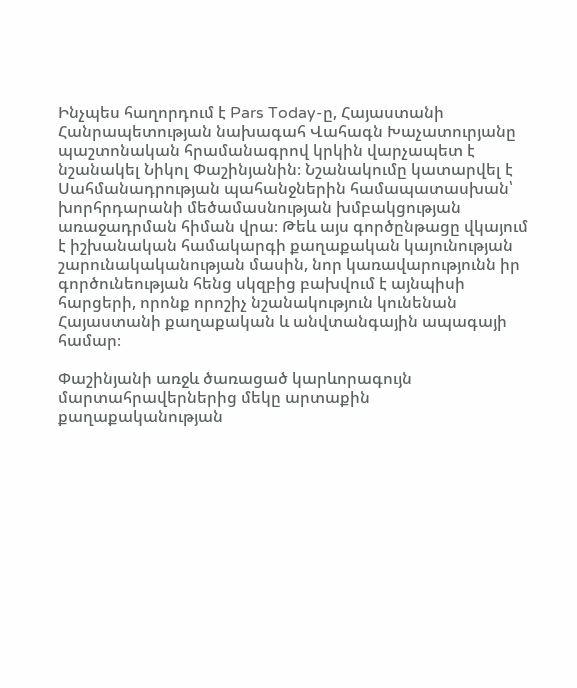Ինչպես հաղորդում է Pars Today-ը, Հայաստանի Հանրապետության նախագահ Վահագն Խաչատուրյանը պաշտոնական հրամանագրով կրկին վարչապետ է նշանակել Նիկոլ Փաշինյանին։ Նշանակումը կատարվել է Սահմանադրության պահանջներին համապատասխան՝ խորհրդարանի մեծամասնության խմբակցության առաջադրման հիման վրա։ Թեև այս գործընթացը վկայում է իշխանական համակարգի քաղաքական կայունության շարունակականության մասին, նոր կառավարությունն իր գործունեության հենց սկզբից բախվում է այնպիսի հարցերի, որոնք որոշիչ նշանակություն կունենան Հայաստանի քաղաքական և անվտանգային ապագայի համար։

Փաշինյանի առջև ծառացած կարևորագույն մարտահրավերներից մեկը արտաքին քաղաքականության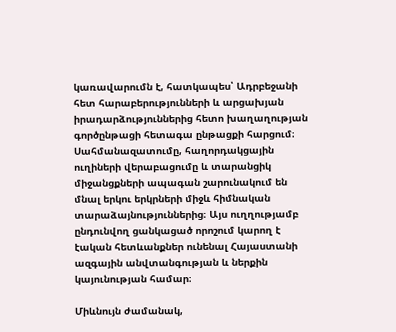կառավարումն է, հատկապես՝ Ադրբեջանի հետ հարաբերությունների և արցախյան իրադարձություններից հետո խաղաղության գործընթացի հետագա ընթացքի հարցում։ Սահմանազատումը, հաղորդակցային ուղիների վերաբացումը և տարանցիկ միջանցքների ապագան շարունակում են մնալ երկու երկրների միջև հիմնական տարաձայնություններից։ Այս ուղղությամբ ընդունվող ցանկացած որոշում կարող է էական հետևանքներ ունենալ Հայաստանի ազգային անվտանգության և ներքին կայունության համար։

Միևնույն ժամանակ,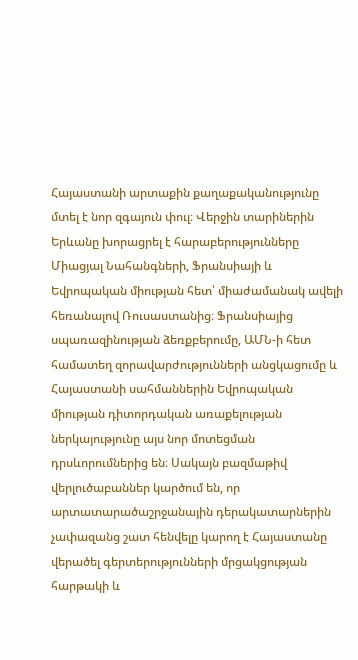Հայաստանի արտաքին քաղաքականությունը մտել է նոր զգայուն փուլ։ Վերջին տարիներին Երևանը խորացրել է հարաբերությունները Միացյալ Նահանգների, Ֆրանսիայի և Եվրոպական միության հետ՝ միաժամանակ ավելի հեռանալով Ռուսաստանից։ Ֆրանսիայից սպառազինության ձեռքբերումը, ԱՄՆ-ի հետ համատեղ զորավարժությունների անցկացումը և Հայաստանի սահմաններին Եվրոպական միության դիտորդական առաքելության ներկայությունը այս նոր մոտեցման դրսևորումներից են։ Սակայն բազմաթիվ վերլուծաբաններ կարծում են, որ արտատարածաշրջանային դերակատարներին չափազանց շատ հենվելը կարող է Հայաստանը վերածել գերտերությունների մրցակցության հարթակի և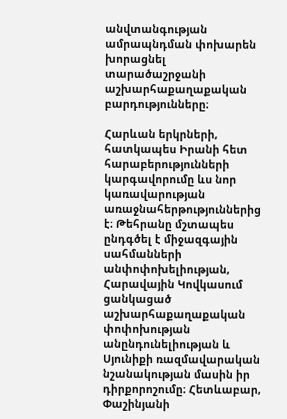անվտանգության ամրապնդման փոխարեն խորացնել տարածաշրջանի աշխարհաքաղաքական բարդությունները։

Հարևան երկրների, հատկապես Իրանի հետ հարաբերությունների կարգավորումը ևս նոր կառավարության առաջնահերթություններից է։ Թեհրանը մշտապես ընդգծել է միջազգային սահմանների անփոփոխելիության, Հարավային Կովկասում ցանկացած աշխարհաքաղաքական փոփոխության անընդունելիության և Սյունիքի ռազմավարական նշանակության մասին իր դիրքորոշումը։ Հետևաբար, Փաշինյանի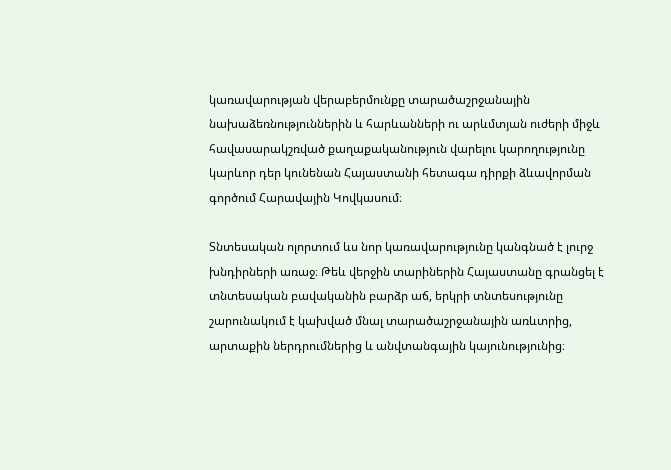կառավարության վերաբերմունքը տարածաշրջանային նախաձեռնություններին և հարևանների ու արևմտյան ուժերի միջև հավասարակշռված քաղաքականություն վարելու կարողությունը կարևոր դեր կունենան Հայաստանի հետագա դիրքի ձևավորման գործում Հարավային Կովկասում։

Տնտեսական ոլորտում ևս նոր կառավարությունը կանգնած է լուրջ խնդիրների առաջ։ Թեև վերջին տարիներին Հայաստանը գրանցել է տնտեսական բավականին բարձր աճ, երկրի տնտեսությունը շարունակում է կախված մնալ տարածաշրջանային առևտրից, արտաքին ներդրումներից և անվտանգային կայունությունից։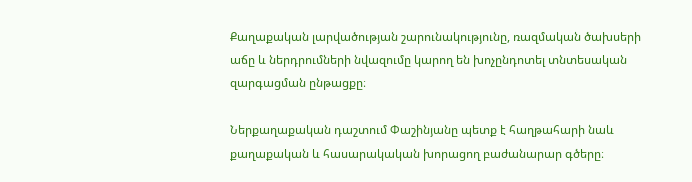Քաղաքական լարվածության շարունակությունը, ռազմական ծախսերի աճը և ներդրումների նվազումը կարող են խոչընդոտել տնտեսական զարգացման ընթացքը։

Ներքաղաքական դաշտում Փաշինյանը պետք է հաղթահարի նաև քաղաքական և հասարակական խորացող բաժանարար գծերը։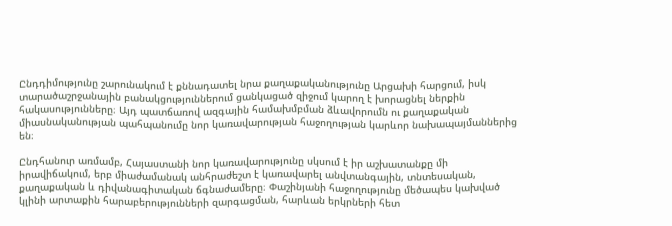Ընդդիմությունը շարունակում է քննադատել նրա քաղաքականությունը Արցախի հարցում, իսկ տարածաշրջանային բանակցություններում ցանկացած զիջում կարող է խորացնել ներքին հակասությունները։ Այդ պատճառով ազգային համախմբման ձևավորումն ու քաղաքական միասնականության պահպանումը նոր կառավարության հաջողության կարևոր նախապայմաններից են։

Ընդհանուր առմամբ, Հայաստանի նոր կառավարությունը սկսում է իր աշխատանքը մի իրավիճակում, երբ միաժամանակ անհրաժեշտ է կառավարել անվտանգային, տնտեսական, քաղաքական և դիվանագիտական ճգնաժամերը։ Փաշինյանի հաջողությունը մեծապես կախված կլինի արտաքին հարաբերությունների զարգացման, հարևան երկրների հետ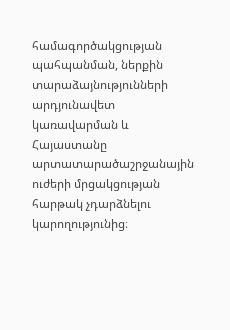համագործակցության պահպանման, ներքին տարաձայնությունների արդյունավետ կառավարման և Հայաստանը արտատարածաշրջանային ուժերի մրցակցության հարթակ չդարձնելու կարողությունից։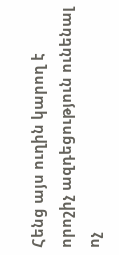Հենց այս ուղին կարող է որոշիչ ազդեցություն ունենալ ոչ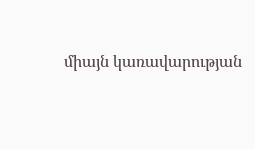միայն կառավարության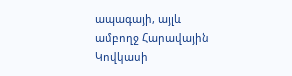ապագայի, այլև ամբողջ Հարավային Կովկասի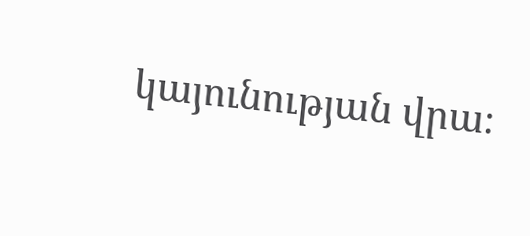կայունության վրա։